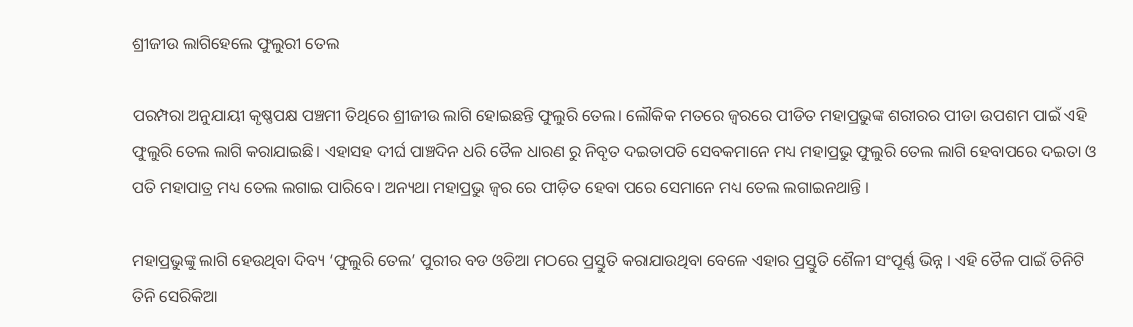ଶ୍ରୀଜୀଉ ଲାଗିହେଲେ ଫୁଲୁରୀ ତେଲ

ପରମ୍ପରା ଅନୁଯାୟୀ କୃଷ୍ଣପକ୍ଷ ପଞ୍ଚମୀ ତିଥିରେ ଶ୍ରୀଜୀଉ ଲାଗି ହୋଇଛନ୍ତି ଫୁଲୁରି ତେଲ। ଲୌକିକ ମତରେ ଜ୍ବରରେ ପୀଡିତ ମହାପ୍ରଭୁଙ୍କ ଶରୀରର ପୀଡା ଉପଶମ ପାଇଁ ଏହି ଫୁଲୁରି ତେଲ ଲାଗି କରାଯାଇଛି। ଏହାସହ ଦୀର୍ଘ ପାଞ୍ଚଦିନ ଧରି ତୈଳ ଧାରଣ ରୁ ନିବୃତ ଦଇତାପତି ସେବକମାନେ ମଧ୍ୟ ମହାପ୍ରଭୁ ଫୁଲୁରି ତେଲ ଲାଗି ହେବାପରେ ଦଇତା ଓ ପତି ମହାପାତ୍ର ମଧ୍ୟ ତେଲ ଲଗାଇ ପାରିବେ। ଅନ୍ୟଥା ମହାପ୍ରଭୁ ଜ୍ଵର ରେ ପୀଡ଼ିତ ହେବା ପରେ ସେମାନେ ମଧ୍ୟ ତେଲ ଲଗାଇନଥାନ୍ତି ।

ମହାପ୍ରଭୁଙ୍କୁ ଲାଗି ହେଉଥିବା ଦିବ୍ୟ ‘ଫୁଲୁରି‌ ତେଲ’ ପୁରୀର ବଡ ଓଡିଆ ମଠରେ ପ୍ରସ୍ତୁତି କରାଯାଉଥିବା ବେଳେ ଏହାର ପ୍ରସ୍ତୁତି ଶୈଳୀ ସଂପୂର୍ଣ୍ଣ ଭିନ୍ନ । ଏହି ତୈଳ ପାଇଁ ତିନିଟି ତିନି ସେରିକିଆ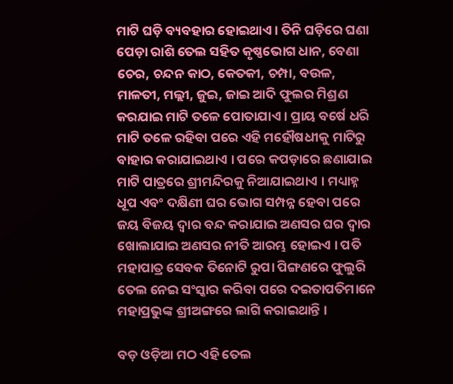ମାଟି ଘଡ଼ି ବ୍ୟବହାର ହୋଇଥାଏ । ତିନି ଘଡ଼ିରେ ଘଣା ପେଡ଼ା ରାଶି ତେଲ ସହିତ କୃଷ୍ଣଭୋଗ ଧାନ, ବେଣା ଚେର, ଚନ୍ଦନ କାଠ, କେତକୀ, ଚମ୍ପା, ବଉଳ, ମାଳତୀ, ମଲ୍ଲୀ, ଜୁଇ, ଜାଇ ଆଦି ଫୁଲର ମିଶ୍ରଣ କରଯାଇ ମାଟି ତଳେ ପୋତାଯାଏ । ପ୍ରାୟ ବର୍ଷେ ଧରି ମାଟି ତଳେ ରହିବା ପରେ ଏହି ମହୌଷଧୀକୁ ମାଟିରୁ ବାହାର କରାଯାଇଥାଏ । ପରେ କପଡ଼ାରେ ଛଣାଯାଇ ମାଟି ପାତ୍ରରେ ଶ୍ରୀମନ୍ଦିରକୁ ନିଆଯାଇଥାଏ । ମଧ୍ୟାହ୍ନ ଧୂପ ଏବଂ ଦକ୍ଷିଣୀ ଘର ଭୋଗ ସମ୍ପନ୍ନ ହେବା ପରେ ଜୟ ବିଜୟ ଦ୍ୱାର ବନ୍ଦ କରାଯାଇ ଅଣସର ଘର ଦ୍ୱାର ଖୋଲାଯାଇ ଅଣସର ନୀତି ଆରମ୍ଭ ହୋଇଏ । ପତି ମହାପାତ୍ର ସେବକ ତିନୋଟି ରୁପା ପିଙ୍ଗଣରେ ଫୁଲୁରି ତେଲ ନେଇ ସଂସ୍କାର କରିବା ପରେ ଦଇତାପତିମାନେ ମହାପ୍ରଭୁଙ୍କ ଶ୍ରୀଅଙ୍ଗରେ ଲାଗି କରାଇଥାନ୍ତି ।

ବଡ଼ ଓଡ଼ିଆ ମଠ ଏହି ତେଲ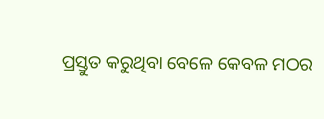ପ୍ରସ୍ତୁତ କରୁଥିବା ବେଳେ କେବଳ ମଠର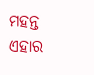ମହନ୍ତ ଏହାର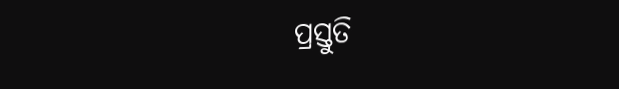ପ୍ରସ୍ତୁତି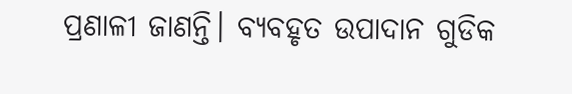ପ୍ରଣାଳୀ ଜାଣନ୍ତି। ବ୍ୟବହୃତ ଉପାଦାନ ଗୁଡିକ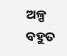ଅଳ୍ପ ବହୁତ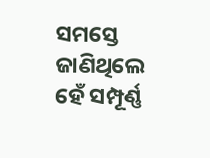ସମସ୍ତେ ଜାଣିଥିଲେ ହେଁ ସମ୍ପୂର୍ଣ୍ଣ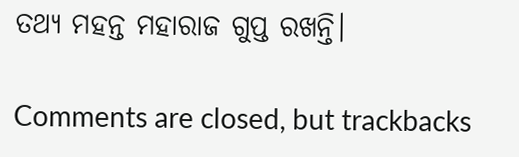ତଥ୍ୟ ମହନ୍ତ ମହାରାଜ ଗୁପ୍ତ ରଖନ୍ତି।

Comments are closed, but trackbacks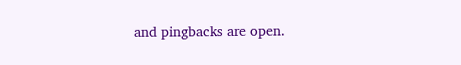and pingbacks are open.